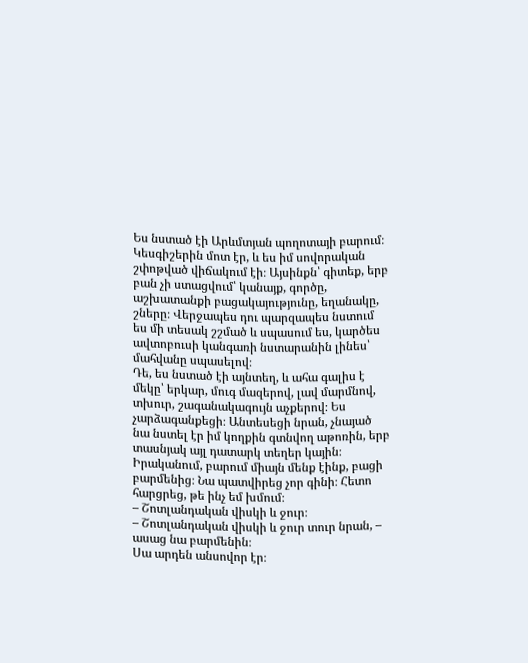Ես նստած էի Արևմտյան պողոտայի բարում։ Կեսգիշերին մոտ էր, և ես իմ սովորական շփոթված վիճակում էի։ Այսինքն՝ գիտեք, երբ բան չի ստացվում՝ կանայք, գործը, աշխատանքի բացակայությունը, եղանակը, շները։ Վերջապես դու պարզապես նստում ես մի տեսակ շշմած և սպասում ես, կարծես ավտոբուսի կանգառի նստարանին լինես՝ մահվանը սպասելով։
Դե, ես նստած էի այնտեղ, և ահա գալիս է մեկը՝ երկար, մուգ մազերով, լավ մարմնով, տխուր, շագանակագույն աչքերով։ Ես չարձագանքեցի։ Անտեսեցի նրան, չնայած նա նստել էր իմ կողքին գտնվող աթոռին, երբ տասնյակ այլ դատարկ տեղեր կային։ Իրականում, բարում միայն մենք էինք, բացի բարմենից։ Նա պատվիրեց չոր գինի։ Հետո հարցրեց, թե ինչ եմ խմում։
– Շոտլանդական վիսկի և ջուր։
– Շոտլանդական վիսկի և ջուր տուր նրան, – ասաց նա բարմենին։
Սա արդեն անսովոր էր։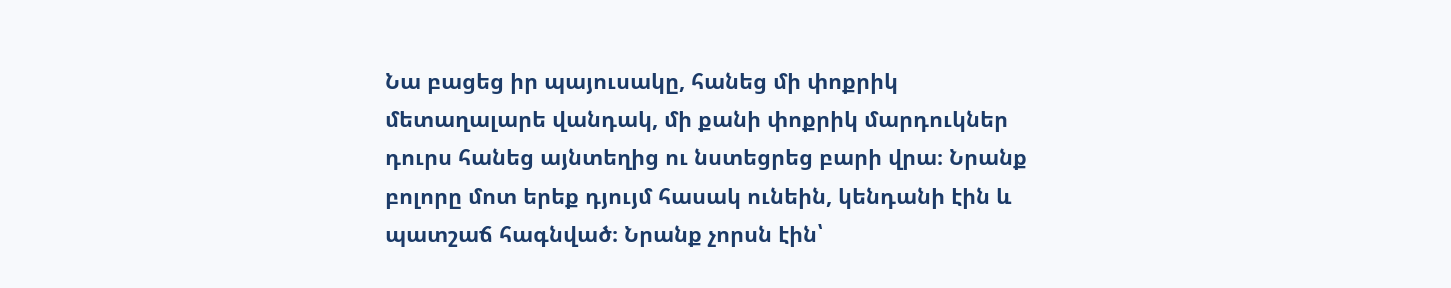Նա բացեց իր պայուսակը, հանեց մի փոքրիկ մետաղալարե վանդակ, մի քանի փոքրիկ մարդուկներ դուրս հանեց այնտեղից ու նստեցրեց բարի վրա։ Նրանք բոլորը մոտ երեք դյույմ հասակ ունեին, կենդանի էին և պատշաճ հագնված։ Նրանք չորսն էին՝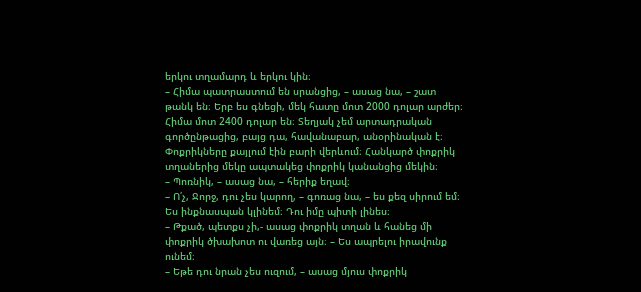երկու տղամարդ և երկու կին։
– Հիմա պատրաստում են սրանցից, – ասաց նա, – շատ թանկ են։ Երբ ես գնեցի, մեկ հատը մոտ 2000 դոլար արժեր։ Հիմա մոտ 2400 դոլար են։ Տեղյակ չեմ արտադրական գործընթացից, բայց դա, հավանաբար, անօրինական է։
Փոքրիկները քայլում էին բարի վերևում։ Հանկարծ փոքրիկ տղաներից մեկը ապտակեց փոքրիկ կանանցից մեկին։
– Պոռնիկ, – ասաց նա, – հերիք եղավ։
– Ո՛չ, Ջորջ, դու չես կարող, – գոռաց նա, – ես քեզ սիրում եմ։ Ես ինքնասպան կլինեմ։ Դու իմը պիտի լինես։
– Թքած, պետքս չի,- ասաց փոքրիկ տղան և հանեց մի փոքրիկ ծխախոտ ու վառեց այն։ – Ես ապրելու իրավունք ունեմ։
– Եթե դու նրան չես ուզում, – ասաց մյուս փոքրիկ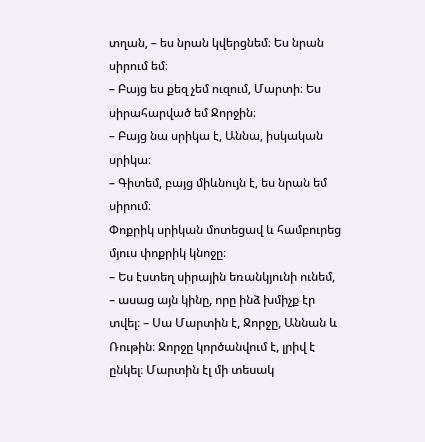տղան, – ես նրան կվերցնեմ։ Ես նրան սիրում եմ։
– Բայց ես քեզ չեմ ուզում, Մարտի։ Ես սիրահարված եմ Ջորջին։
– Բայց նա սրիկա է, Աննա, իսկական սրիկա։
– Գիտեմ, բայց միևնույն է, ես նրան եմ սիրում։
Փոքրիկ սրիկան մոտեցավ և համբուրեց մյուս փոքրիկ կնոջը։
– Ես էստեղ սիրային եռանկյունի ունեմ, – ասաց այն կինը, որը ինձ խմիչք էր տվել։ – Սա Մարտին է, Ջորջը, Աննան և Ռութին։ Ջորջը կործանվում է, լրիվ է ընկել։ Մարտին էլ մի տեսակ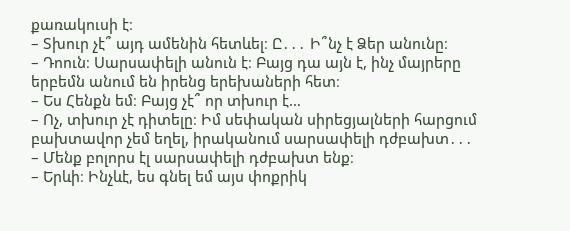քառակուսի է։
– Տխուր չէ՞ այդ ամենին հետևել։ Ը․․․ Ի՞նչ է Ձեր անունը։
– Դոուն։ Սարսափելի անուն է։ Բայց դա այն է, ինչ մայրերը երբեմն անում են իրենց երեխաների հետ։
– Ես Հենքն եմ։ Բայց չէ՞ որ տխուր է…
– Ոչ, տխուր չէ դիտելը։ Իմ սեփական սիրեցյալների հարցում բախտավոր չեմ եղել, իրականում սարսափելի դժբախտ․․․
– Մենք բոլորս էլ սարսափելի դժբախտ ենք։
– Երևի։ Ինչևէ, ես գնել եմ այս փոքրիկ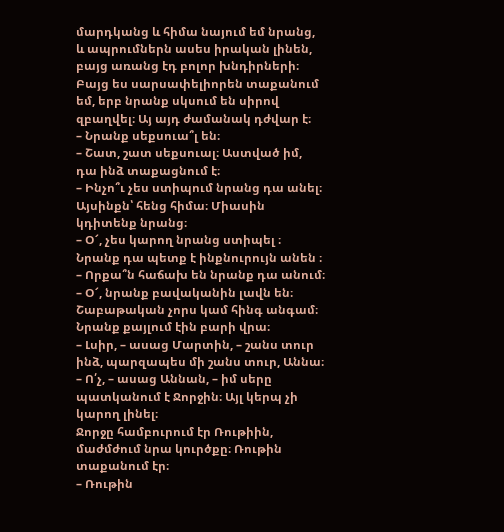մարդկանց և հիմա նայում եմ նրանց, և ապրումներն ասես իրական լինեն, բայց առանց էդ բոլոր խնդիրների։ Բայց ես սարսափելիորեն տաքանում եմ, երբ նրանք սկսում են սիրով զբաղվել։ Այ այդ ժամանակ դժվար է։
– Նրանք սեքսուա՞լ են։
– Շատ, շատ սեքսուալ։ Աստված իմ, դա ինձ տաքացնում է։
– Ինչո՞ւ չես ստիպում նրանց դա անել։ Այսինքն՝ հենց հիմա։ Միասին կդիտենք նրանց։
– Օ՜, չես կարող նրանց ստիպել ։ Նրանք դա պետք է ինքնուրույն անեն ։
– Որքա՞ն հաճախ են նրանք դա անում։
– Օ՜, նրանք բավականին լավն են։ Շաբաթական չորս կամ հինգ անգամ։
Նրանք քայլում էին բարի վրա։
– Լսիր, – ասաց Մարտին, – շանս տուր ինձ, պարզապես մի շանս տուր, Աննա։
– Ո՛չ, – ասաց Աննան, – իմ սերը պատկանում է Ջորջին։ Այլ կերպ չի կարող լինել։
Ջորջը համբուրում էր Ռութիին, մաժմժում նրա կուրծքը։ Ռութին տաքանում էր։
– Ռութին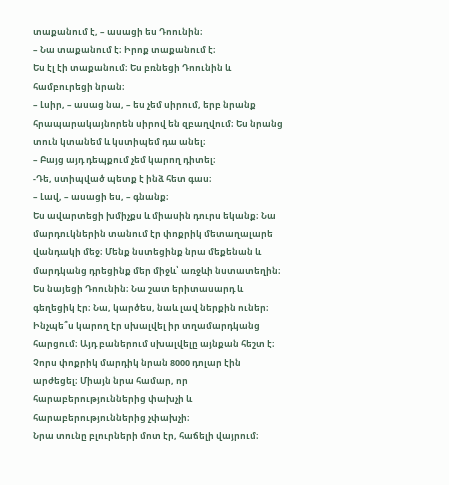տաքանում է, – ասացի ես Դոունին։
– Նա տաքանում է։ Իրոք տաքանում է։
Ես էլ էի տաքանում։ Ես բռնեցի Դոունին և համբուրեցի նրան։
– Լսիր, – ասաց նա, – ես չեմ սիրում, երբ նրանք հրապարակայնորեն սիրով են զբաղվում։ Ես նրանց տուն կտանեմ և կստիպեմ դա անել։
– Բայց այդ դեպքում չեմ կարող դիտել։
-Դե, ստիպված պետք է ինձ հետ գաս։
– Լավ, – ասացի ես, – գնանք։
Ես ավարտեցի խմիչքս և միասին դուրս եկանք։ Նա մարդուկներին տանում էր փոքրիկ մետաղալարե վանդակի մեջ։ Մենք նստեցինք նրա մեքենան և մարդկանց դրեցինք մեր միջև՝ առջևի նստատեղին։ Ես նայեցի Դոունին։ Նա շատ երիտասարդ և գեղեցիկ էր։ Նա, կարծես, նաև լավ ներքին ուներ։ Ինչպե՞ս կարող էր սխալվել իր տղամարդկանց հարցում։ Այդ բաներում սխալվելը այնքան հեշտ է։ Չորս փոքրիկ մարդիկ նրան 8000 դոլար էին արժեցել։ Միայն նրա համար, որ հարաբերություններից փախչի և հարաբերություններից չփախչի։
Նրա տունը բլուրների մոտ էր, հաճելի վայրում։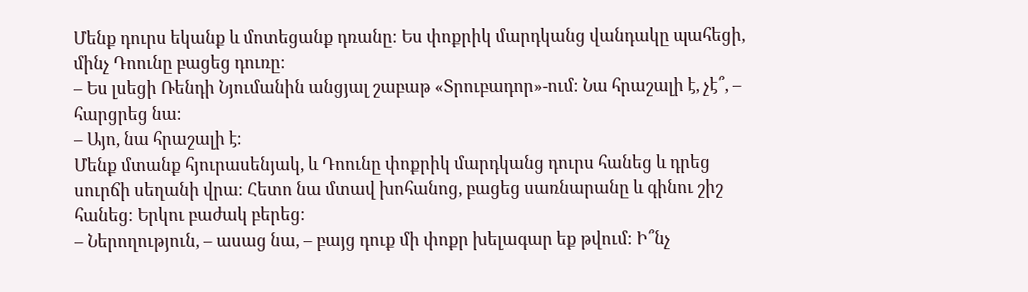Մենք դուրս եկանք և մոտեցանք դռանը։ Ես փոքրիկ մարդկանց վանդակը պահեցի, մինչ Դոունը բացեց դուռը։
– Ես լսեցի Ռենդի Նյումանին անցյալ շաբաթ «Տրուբադոր»-ում։ Նա հրաշալի է, չէ՞, – հարցրեց նա։
– Այո, նա հրաշալի է։
Մենք մտանք հյուրասենյակ, և Դոունը փոքրիկ մարդկանց դուրս հանեց և դրեց սուրճի սեղանի վրա։ Հետո նա մտավ խոհանոց, բացեց սառնարանը և գինու շիշ հանեց։ Երկու բաժակ բերեց։
– Ներողություն, – ասաց նա, – բայց դուք մի փոքր խելագար եք թվում։ Ի՞նչ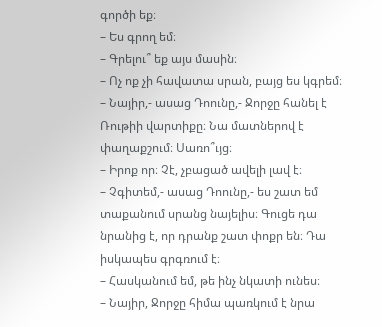գործի եք։
– Ես գրող եմ։
– Գրելու՞ եք այս մասին։
– Ոչ ոք չի հավատա սրան, բայց ես կգրեմ։
– Նայիր,- ասաց Դոունը,- Ջորջը հանել է Ռութիի վարտիքը։ Նա մատներով է փաղաքշում։ Սառո՞ւյց։
– Իրոք որ։ Չէ, չբացած ավելի լավ է։
– Չգիտեմ,- ասաց Դոունը,- ես շատ եմ տաքանում սրանց նայելիս։ Գուցե դա նրանից է, որ դրանք շատ փոքր են։ Դա իսկապես գրգռում է։
– Հասկանում եմ, թե ինչ նկատի ունես։
– Նայիր, Ջորջը հիմա պառկում է նրա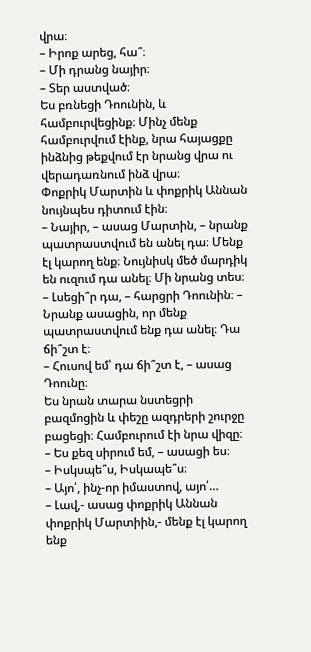վրա։
– Իրոք արեց, հա՞։
– Մի դրանց նայիր։
– Տեր աստված։
Ես բռնեցի Դոունին, և համբուրվեցինք։ Մինչ մենք համբուրվում էինք, նրա հայացքը ինձնից թեքվում էր նրանց վրա ու վերադառնում ինձ վրա։
Փոքրիկ Մարտին և փոքրիկ Աննան նույնպես դիտում էին։
– Նայիր, – ասաց Մարտին, – նրանք պատրաստվում են անել դա։ Մենք էլ կարող ենք։ Նույնիսկ մեծ մարդիկ են ուզում դա անել։ Մի նրանց տես։
– Լսեցի՞ր դա, – հարցրի Դոունին։ – Նրանք ասացին, որ մենք պատրաստվում ենք դա անել։ Դա ճի՞շտ է։
– Հուսով եմ՝ դա ճի՞շտ է, – ասաց Դոունը։
Ես նրան տարա նստեցրի բազմոցին և փեշը ազդրերի շուրջը բացեցի։ Համբուրում էի նրա վիզը։
– Ես քեզ սիրում եմ, – ասացի ես։
– Իսկսպե՞ս, Իսկապե՞ս։
– Այո՛, ինչ-որ իմաստով, այո՛…
– Լավ,- ասաց փոքրիկ Աննան փոքրիկ Մարտիին,- մենք էլ կարող ենք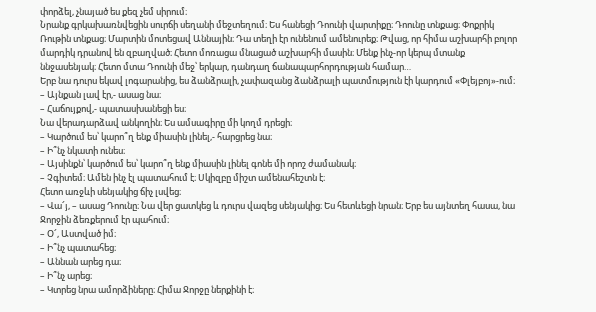փորձել, չնայած ես քեզ չեմ սիրում։
Նրանք գրկախառնվեցին սուրճի սեղանի մեջտեղում։ Ես հանեցի Դոունի վարտիքը։ Դոունը տնքաց։ Փոքրիկ Ռութին տնքաց։ Մարտին մոտեցավ Աննային։ Դա տեղի էր ունենում ամենուրեք։ Թվաց, որ հիմա աշխարհի բոլոր մարդիկ դրանով են զբաղված։ Հետո մոռացա մնացած աշխարհի մասին։ Մենք ինչ-որ կերպ մտանք ննջասենյակ։ Հետո մտա Դոունի մեջ՝ երկար, դանդաղ ճանապարհորդության համար…
Երբ նա դուրս եկավ լոգարանից, ես ձանձրալի, չափազանց ձանձրալի պատմություն էի կարդում «Փլեյբոյ»-ում։
– Այնքան լավ էր,- ասաց նա։
– Հաճույքով,- պատասխանեցի ես։
Նա վերադարձավ անկողին։ Ես ամսագիրը մի կողմ դրեցի։
– Կարծում ես՝ կարո՞ղ ենք միասին լինել,- հարցրեց նա։
– Ի՞նչ նկատի ունես։
– Այսինքն՝ կարծում ես՝ կարո՞ղ ենք միասին լինել գոնե մի որոշ ժամանակ։
– Չգիտեմ։ Ամեն ինչ էլ պատահում է։ Սկիզբը միշտ ամենահեշտն է։
Հետո առջևի սենյակից ճիչ լսվեց։
– Վա՜յ, – ասաց Դոունը։ Նա վեր ցատկեց և դուրս վազեց սենյակից։ Ես հետևեցի նրան։ Երբ ես այնտեղ հասա, նա Ջորջին ձեռքերում էր պահում։
– Օ՜, Աստված իմ։
– Ի՞նչ պատահեց։
– Աննան արեց դա։
– Ի՞նչ արեց։
– Կտրեց նրա ամորձիները։ Հիմա Ջորջը ներքինի է։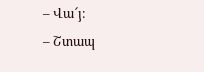– Վա՜յ։
– Շտապ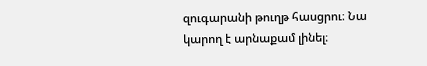զուգարանի թուղթ հասցրու։ Նա կարող է արնաքամ լինել։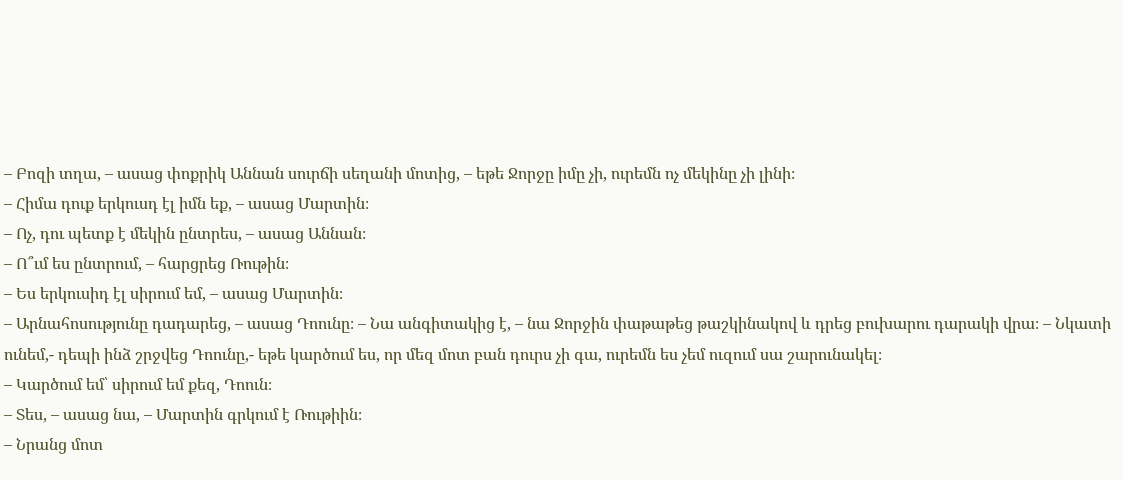– Բոզի տղա, – ասաց փոքրիկ Աննան սուրճի սեղանի մոտից, – եթե Ջորջը իմը չի, ուրեմն ոչ մեկինը չի լինի։
– Հիմա դուք երկուսդ էլ իմն եք, – ասաց Մարտին։
– Ոչ, դու պետք է մեկին ընտրես, – ասաց Աննան։
– Ո՞ւմ ես ընտրում, – հարցրեց Ռութին։
– Ես երկուսիդ էլ սիրում եմ, – ասաց Մարտին։
– Արնահոսությունը դադարեց, – ասաց Դոունը։ – Նա անգիտակից է, – նա Ջորջին փաթաթեց թաշկինակով և դրեց բուխարու դարակի վրա։ – Նկատի ունեմ,- դեպի ինձ շրջվեց Դոունը,- եթե կարծում ես, որ մեզ մոտ բան դուրս չի գա, ուրեմն ես չեմ ուզում սա շարունակել։
– Կարծում եմ՝ սիրում եմ քեզ, Դոուն։
– Տես, – ասաց նա, – Մարտին գրկում է Ռութիին։
– Նրանց մոտ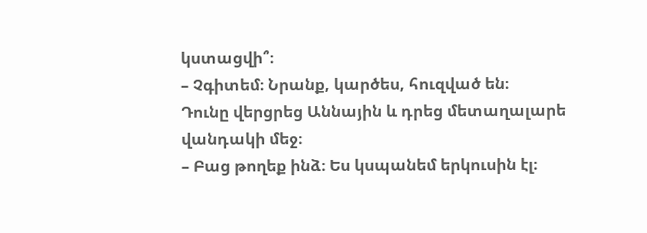կստացվի՞։
– Չգիտեմ։ Նրանք, կարծես, հուզված են։
Դունը վերցրեց Աննային և դրեց մետաղալարե վանդակի մեջ։
– Բաց թողեք ինձ։ Ես կսպանեմ երկուսին էլ։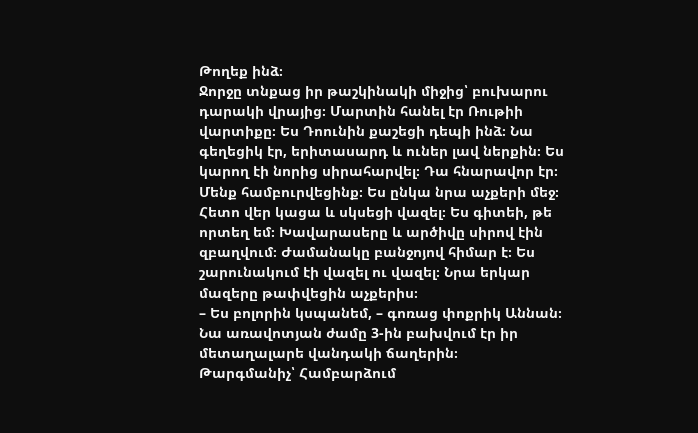Թողեք ինձ։
Ջորջը տնքաց իր թաշկինակի միջից՝ բուխարու դարակի վրայից։ Մարտին հանել էր Ռութիի վարտիքը։ Ես Դոունին քաշեցի դեպի ինձ։ Նա գեղեցիկ էր, երիտասարդ և ուներ լավ ներքին։ Ես կարող էի նորից սիրահարվել։ Դա հնարավոր էր։ Մենք համբուրվեցինք։ Ես ընկա նրա աչքերի մեջ։
Հետո վեր կացա և սկսեցի վազել։ Ես գիտեի, թե որտեղ եմ։ Խավարասերը և արծիվը սիրով էին զբաղվում։ Ժամանակը բանջոյով հիմար է։ Ես շարունակում էի վազել ու վազել։ Նրա երկար մազերը թափվեցին աչքերիս։
– Ես բոլորին կսպանեմ, – գոռաց փոքրիկ Աննան։ Նա առավոտյան ժամը 3-ին բախվում էր իր մետաղալարե վանդակի ճաղերին։
Թարգմանիչ՝ Համբարձում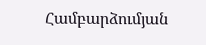Համբարձումյան